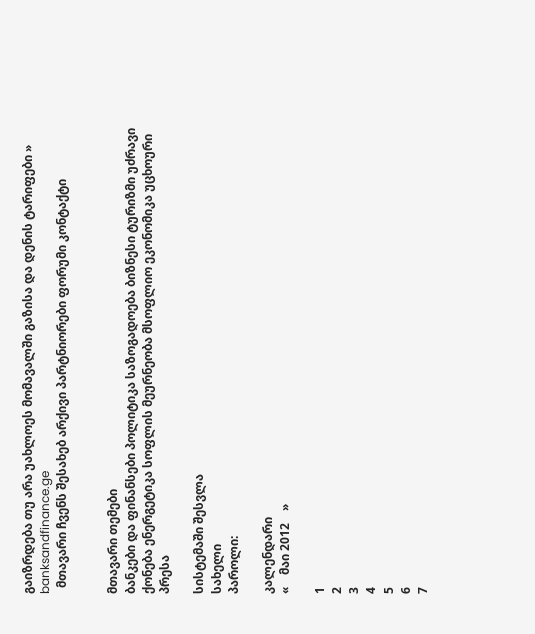გაიზრდება თუ არა უახლოეს მომავალში გაზისა და დენის ტარიფები » banksandfinance.ge
  მთავარი ჩვენს შესახებ არქივი პარტნიორები ფორუმი კონტაქტი


მთავარი თემები
ბანკები და ფინანსები პოლიტიკა საზოგადოება ბიზნესი ტურიზმი უძრავი ქონება ენერგეტიკა სოფლის მეურნეობა მსოფლიო ეკონომიკა უცხოური პრესა

სისტემაში შესვლა
სახელი
პაროლი:

კალენდარი
«    მაი 2012    »

1
2
3
4
5
6
7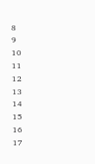8
9
10
11
12
13
14
15
16
17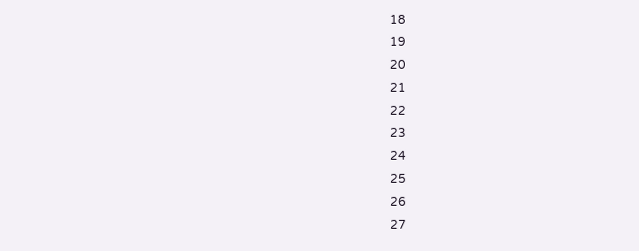18
19
20
21
22
23
24
25
26
27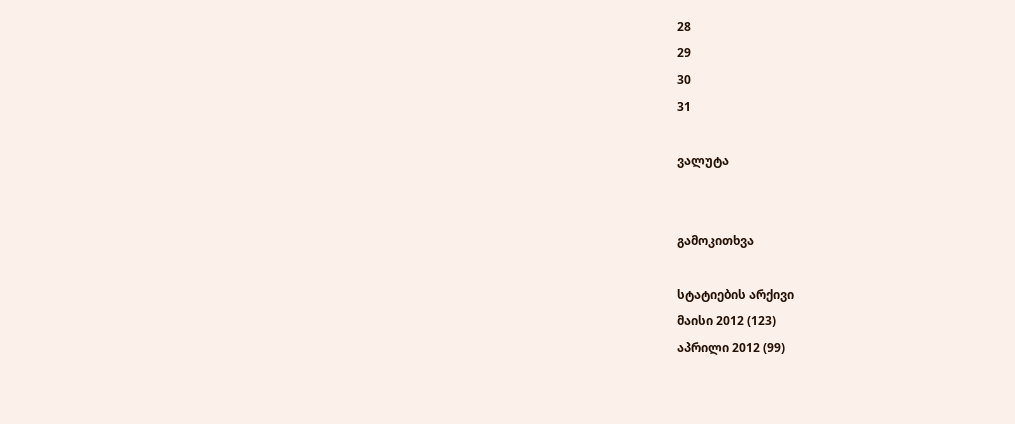28
29
30
31

ვალუტა


გამოკითხვა

სტატიების არქივი
მაისი 2012 (123)
აპრილი 2012 (99)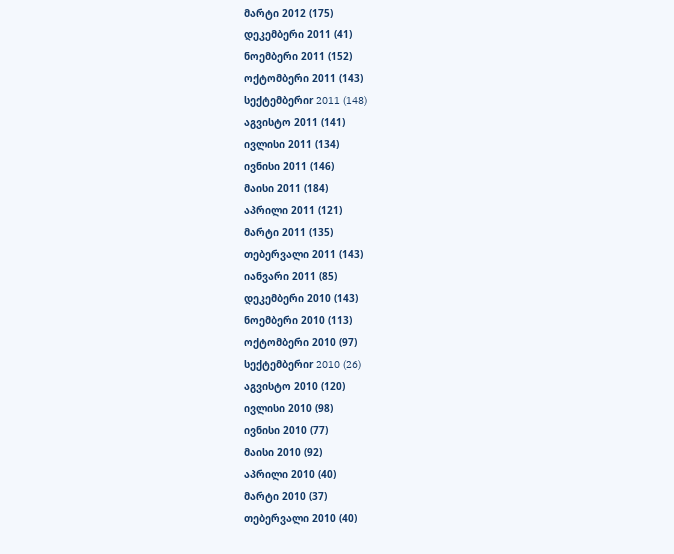მარტი 2012 (175)
დეკემბერი 2011 (41)
ნოემბერი 2011 (152)
ოქტომბერი 2011 (143)
სექტემბერიr 2011 (148)
აგვისტო 2011 (141)
ივლისი 2011 (134)
ივნისი 2011 (146)
მაისი 2011 (184)
აპრილი 2011 (121)
მარტი 2011 (135)
თებერვალი 2011 (143)
იანვარი 2011 (85)
დეკემბერი 2010 (143)
ნოემბერი 2010 (113)
ოქტომბერი 2010 (97)
სექტემბერიr 2010 (26)
აგვისტო 2010 (120)
ივლისი 2010 (98)
ივნისი 2010 (77)
მაისი 2010 (92)
აპრილი 2010 (40)
მარტი 2010 (37)
თებერვალი 2010 (40)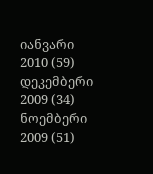იანვარი 2010 (59)
დეკემბერი 2009 (34)
ნოემბერი 2009 (51)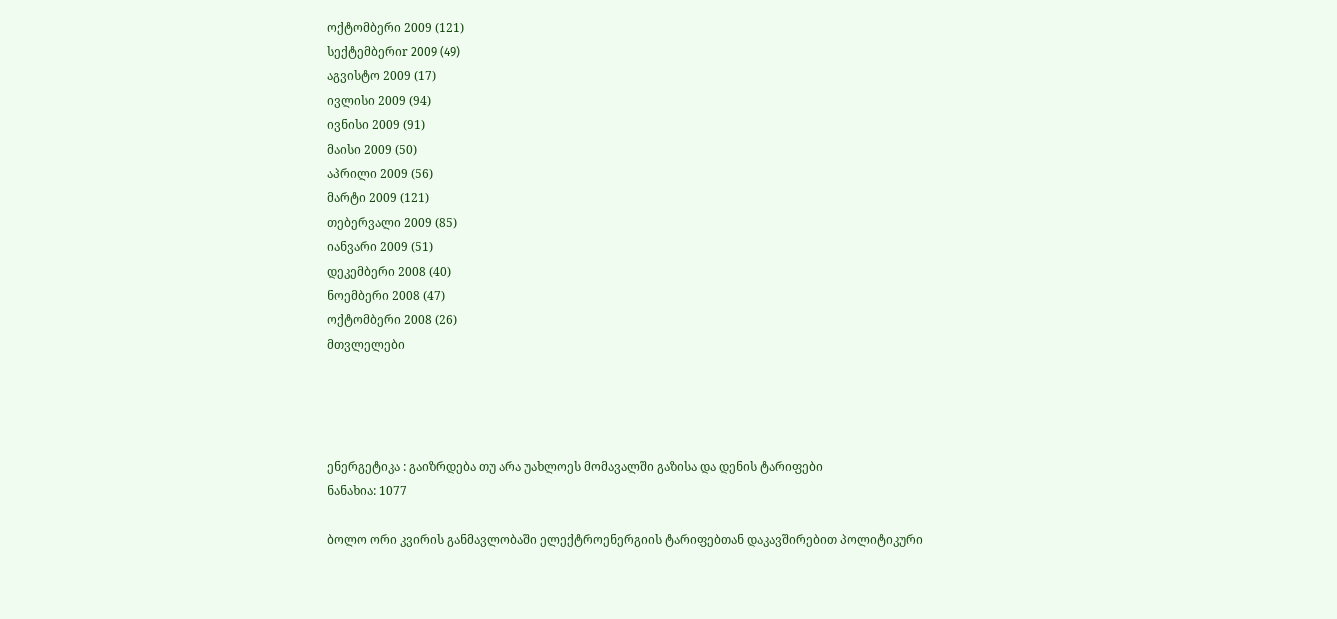ოქტომბერი 2009 (121)
სექტემბერიr 2009 (49)
აგვისტო 2009 (17)
ივლისი 2009 (94)
ივნისი 2009 (91)
მაისი 2009 (50)
აპრილი 2009 (56)
მარტი 2009 (121)
თებერვალი 2009 (85)
იანვარი 2009 (51)
დეკემბერი 2008 (40)
ნოემბერი 2008 (47)
ოქტომბერი 2008 (26)
მთვლელები




ენერგეტიკა : გაიზრდება თუ არა უახლოეს მომავალში გაზისა და დენის ტარიფები
ნანახია: 1077

ბოლო ორი კვირის განმავლობაში ელექტროენერგიის ტარიფებთან დაკავშირებით პოლიტიკური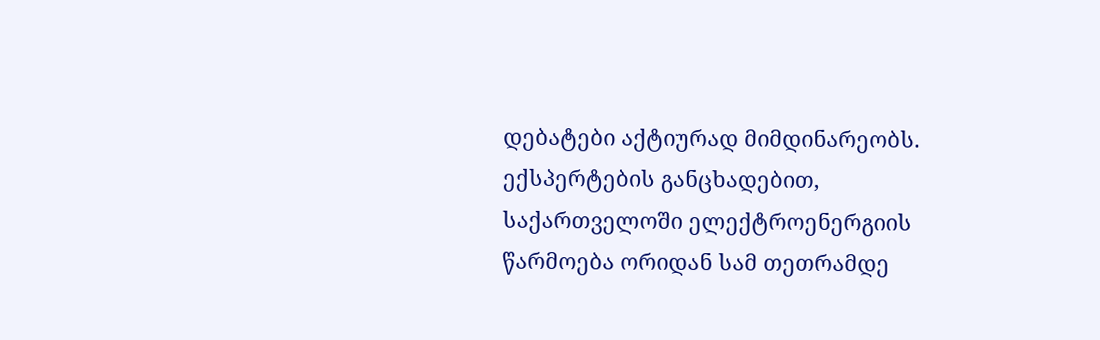დებატები აქტიურად მიმდინარეობს. ექსპერტების განცხადებით, საქართველოში ელექტროენერგიის წარმოება ორიდან სამ თეთრამდე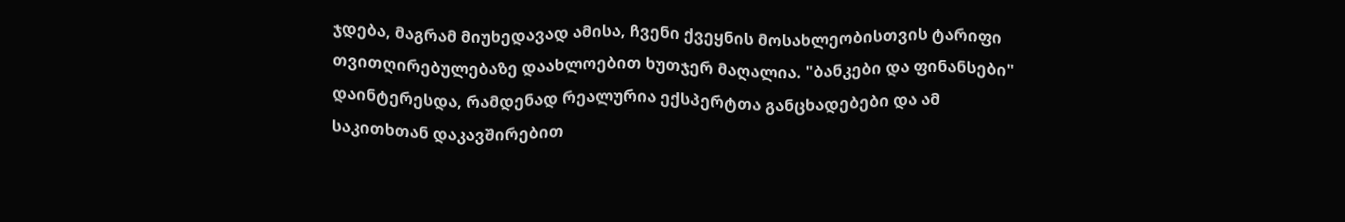ჯდება, მაგრამ მიუხედავად ამისა, ჩვენი ქვეყნის მოსახლეობისთვის ტარიფი თვითღირებულებაზე დაახლოებით ხუთჯერ მაღალია. "ბანკები და ფინანსები" დაინტერესდა, რამდენად რეალურია ექსპერტთა განცხადებები და ამ საკითხთან დაკავშირებით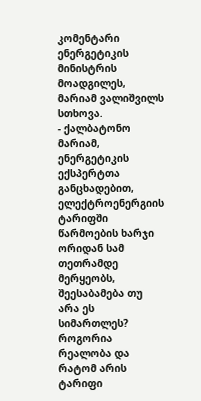კომენტარი ენერგეტიკის მინისტრის მოადგილეს, მარიამ ვალიშვილს სთხოვა.
- ქალბატონო მარიამ, ენერგეტიკის ექსპერტთა განცხადებით, ელექტროენერგიის ტარიფში წარმოების ხარჯი ორიდან სამ თეთრამდე მერყეობს, შეესაბამება თუ არა ეს სიმართლეს? როგორია რეალობა და რატომ არის ტარიფი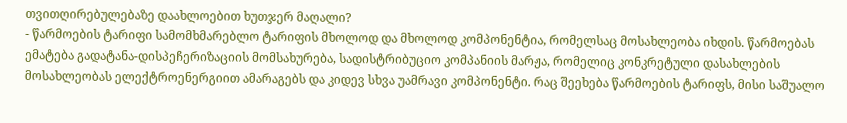თვითღირებულებაზე დაახლოებით ხუთჯერ მაღალი?
- წარმოების ტარიფი სამომხმარებლო ტარიფის მხოლოდ და მხოლოდ კომპონენტია, რომელსაც მოსახლეობა იხდის. წარმოებას ემატება გადატანა-დისპეჩერიზაციის მომსახურება, სადისტრიბუციო კომპანიის მარჟა, რომელიც კონკრეტული დასახლების მოსახლეობას ელექტროენერგიით ამარაგებს და კიდევ სხვა უამრავი კომპონენტი. რაც შეეხება წარმოების ტარიფს, მისი საშუალო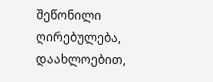შეწონილი ღირებულება, დაახლოებით,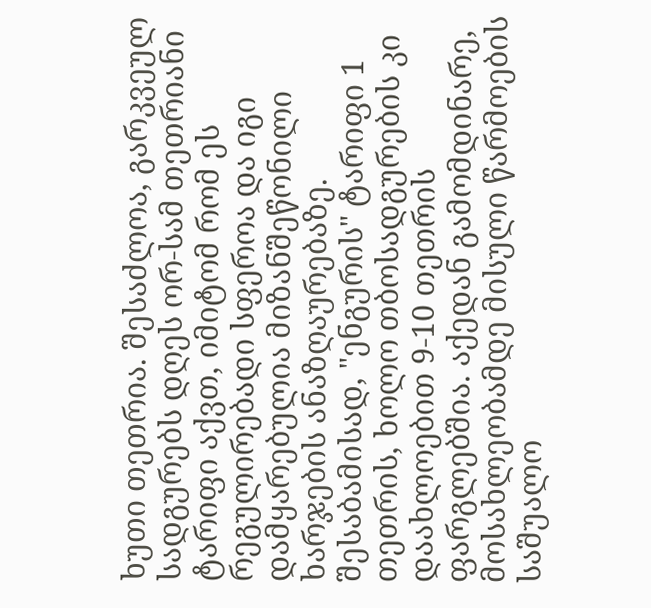ხუთი თეთრია. შესაძლოა, გარკვეულ სადგურებს დღეს ორ-სამ თეთრიანი ტარიფი აქვთ, იმიტომ რომ ეს რეგულირებადი სფეროა და იგი დამყარებულია მიზანშეწონილი ხარჯების ანაზღაურებაზე. შესაბამისად, "ენგურის" ტარიფი 1 თეთრის, ხოლო თბოსადგურების კი დაახლოებით 9-10 თეთრის ფარგლებშია. აქედან გამომდინარე, მოსახლეობამდე მისული წარმოების საშუალო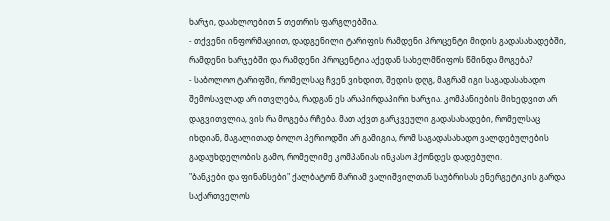ხარჯი, დაახლოებით 5 თეთრის ფარგლებშია.
- თქვენი ინფორმაციით, დადგენილი ტარიფის რამდენი პროცენტი მიდის გადასახადებში, რამდენი ხარჯებში და რამდენი პროცენტია აქედან სახელმწიფოს წმინდა მოგება?
- საბოლოო ტარიფში, რომელსაც ჩვენ ვიხდით, შედის დღგ, მაგრამ იგი საგადასახადო შემოსავლად არ ითვლება, რადგან ეს არაპირდაპირი ხარჯია. კომპანიების მიხედვით არ დაგვითვლია, ვის რა მოგება რჩება. მათ აქვთ გარკვეული გადასახადები, რომელსაც იხდიან, მაგალითად ბოლო პერიოდში არ გამიგია, რომ საგადასახადო ვალდებულების გადაუხდელობის გამო, რომელიმე კომპანიას ინკასო ჰქონდეს დადებული.
"ბანკები და ფინანსები" ქალბატონ მარიამ ვალიშვილთან საუბრისას ენერგეტიკის გარდა საქართველოს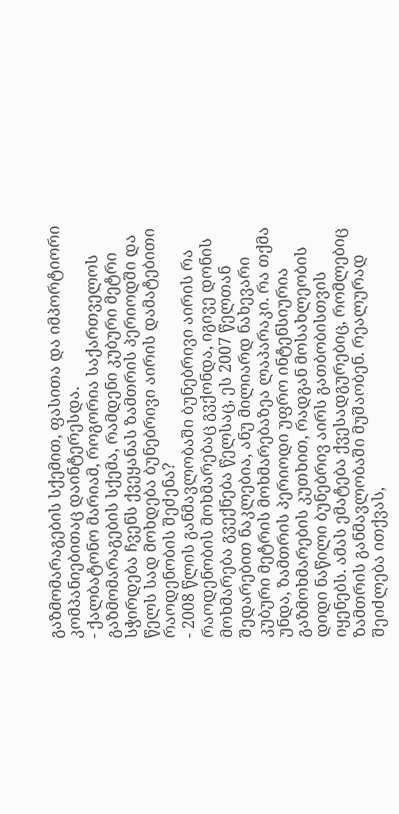გაზმომარაგების სქემით, ფასითა და იმპორტიორი კომპანიებითაც დაინტერესდა.
- ქალბატონო მარიამ, როგორია საქართველოს გაზმომარაგების სქემა, რამდენი კუბური მეტრი სჭირდება ჩვენს ქვეყანას ზამთრის პერიოდში და წელს სად მოხდება ბუნებრივი აირის დამატებითი რაოდენობის შეძენა?
- 2008 წლის განმავლობაში ბუნებრივი აირის რა რაოდენობის მოხმარებაც გვქონდა, იგივე დონის მოხმარება გვექნება წელსაც, ეს 2007 წელთან შედარებით ნაკლებია, ანუ მილიარდ ნახევარი კუბური მეტრის მოხმარებაზეა ლაპარაკი. რა თქმა უნდა, ზამთრის პერიოდი უფრო ინტენსიურია გაზმოხმარების კუთხით, რადგან მოსახლეობის დიდი ნაწილი ბუნებრივ აირს გათბობისთვის იყენებს. ამას ემატება ქვესადგურებიც, რომლებიც ზამთრის განმავლობაში მუშაობენ. რეალურად შეიძლება ითქვას,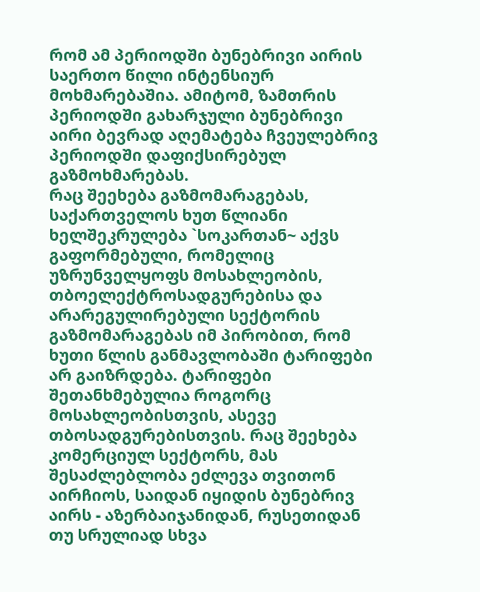რომ ამ პერიოდში ბუნებრივი აირის საერთო წილი ინტენსიურ მოხმარებაშია. ამიტომ, ზამთრის პერიოდში გახარჯული ბუნებრივი აირი ბევრად აღემატება ჩვეულებრივ პერიოდში დაფიქსირებულ გაზმოხმარებას.
რაც შეეხება გაზმომარაგებას, საქართველოს ხუთ წლიანი ხელშეკრულება `სოკართან~ აქვს გაფორმებული, რომელიც უზრუნველყოფს მოსახლეობის, თბოელექტროსადგურებისა და არარეგულირებული სექტორის გაზმომარაგებას იმ პირობით, რომ ხუთი წლის განმავლობაში ტარიფები არ გაიზრდება. ტარიფები შეთანხმებულია როგორც მოსახლეობისთვის, ასევე თბოსადგურებისთვის. რაც შეეხება კომერციულ სექტორს, მას შესაძლებლობა ეძლევა თვითონ აირჩიოს, საიდან იყიდის ბუნებრივ აირს - აზერბაიჯანიდან, რუსეთიდან თუ სრულიად სხვა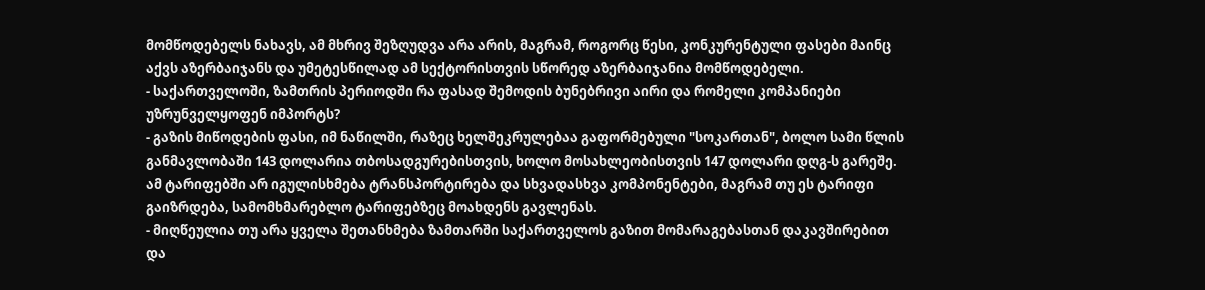მომწოდებელს ნახავს, ამ მხრივ შეზღუდვა არა არის, მაგრამ, როგორც წესი, კონკურენტული ფასები მაინც აქვს აზერბაიჯანს და უმეტესწილად ამ სექტორისთვის სწორედ აზერბაიჯანია მომწოდებელი.
- საქართველოში, ზამთრის პერიოდში რა ფასად შემოდის ბუნებრივი აირი და რომელი კომპანიები უზრუნველყოფენ იმპორტს?
- გაზის მიწოდების ფასი, იმ ნაწილში, რაზეც ხელშეკრულებაა გაფორმებული "სოკართან", ბოლო სამი წლის განმავლობაში 143 დოლარია თბოსადგურებისთვის, ხოლო მოსახლეობისთვის 147 დოლარი დღგ-ს გარეშე. ამ ტარიფებში არ იგულისხმება ტრანსპორტირება და სხვადასხვა კომპონენტები, მაგრამ თუ ეს ტარიფი გაიზრდება, სამომხმარებლო ტარიფებზეც მოახდენს გავლენას.
- მიღწეულია თუ არა ყველა შეთანხმება ზამთარში საქართველოს გაზით მომარაგებასთან დაკავშირებით და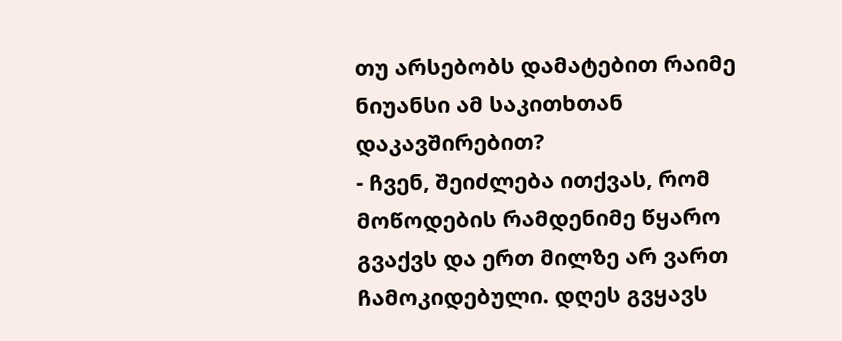თუ არსებობს დამატებით რაიმე ნიუანსი ამ საკითხთან დაკავშირებით?
- ჩვენ, შეიძლება ითქვას, რომ მოწოდების რამდენიმე წყარო გვაქვს და ერთ მილზე არ ვართ ჩამოკიდებული. დღეს გვყავს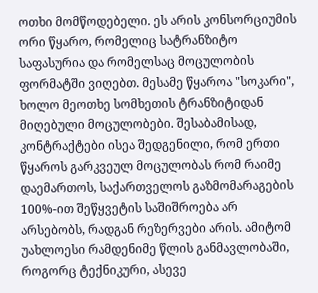ოთხი მომწოდებელი. ეს არის კონსორციუმის ორი წყარო, რომელიც სატრანზიტო საფასურია და რომელსაც მოცულობის ფორმატში ვიღებთ. მესამე წყაროა "სოკარი", ხოლო მეოთხე სომხეთის ტრანზიტიდან მიღებული მოცულობები. შესაბამისად, კონტრაქტები ისეა შედგენილი, რომ ერთი წყაროს გარკვეულ მოცულობას რომ რაიმე დაემართოს, საქართველოს გაზმომარაგების 100%-ით შეწყვეტის საშიშროება არ არსებობს, რადგან რეზერვები არის. ამიტომ უახლოესი რამდენიმე წლის განმავლობაში, როგორც ტექნიკური, ასევე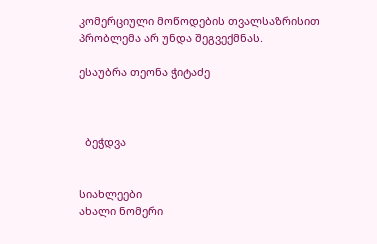კომერციული მოწოდების თვალსაზრისით პრობლემა არ უნდა შეგვექმნას.

ესაუბრა თეონა ჭიტაძე



  ბეჭდვა


სიახლეები
ახალი ნომერი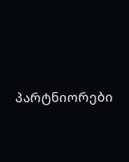პარტნიორები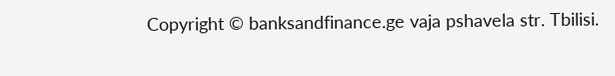Copyright © banksandfinance.ge vaja pshavela str. Tbilisi.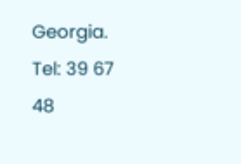Georgia. Tel: 39 67 48